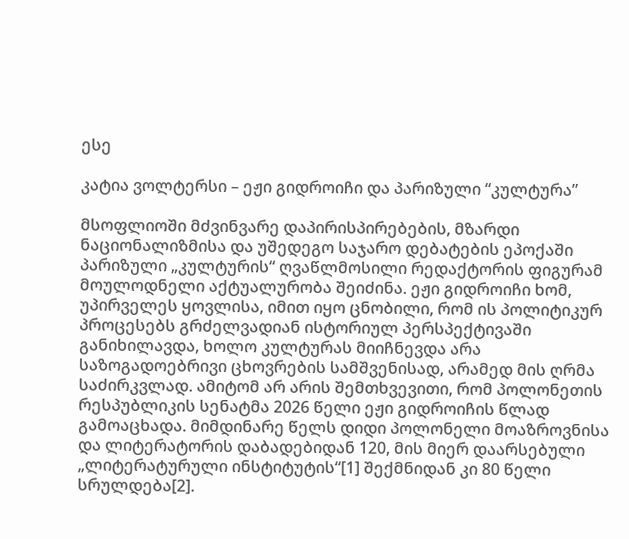ესე

კატია ვოლტერსი – ეჟი გიდროიჩი და პარიზული “კულტურა”

მსოფლიოში მძვინვარე დაპირისპირებების, მზარდი ნაციონალიზმისა და უშედეგო საჯარო დებატების ეპოქაში პარიზული „კულტურის“ ღვაწლმოსილი რედაქტორის ფიგურამ მოულოდნელი აქტუალურობა შეიძინა. ეჟი გიდროიჩი ხომ, უპირველეს ყოვლისა, იმით იყო ცნობილი, რომ ის პოლიტიკურ პროცესებს გრძელვადიან ისტორიულ პერსპექტივაში განიხილავდა, ხოლო კულტურას მიიჩნევდა არა საზოგადოებრივი ცხოვრების სამშვენისად, არამედ მის ღრმა საძირკვლად. ამიტომ არ არის შემთხვევითი, რომ პოლონეთის რესპუბლიკის სენატმა 2026 წელი ეჟი გიდროიჩის წლად გამოაცხადა. მიმდინარე წელს დიდი პოლონელი მოაზროვნისა და ლიტერატორის დაბადებიდან 120, მის მიერ დაარსებული „ლიტერატურული ინსტიტუტის“[1] შექმნიდან კი 80 წელი სრულდება[2].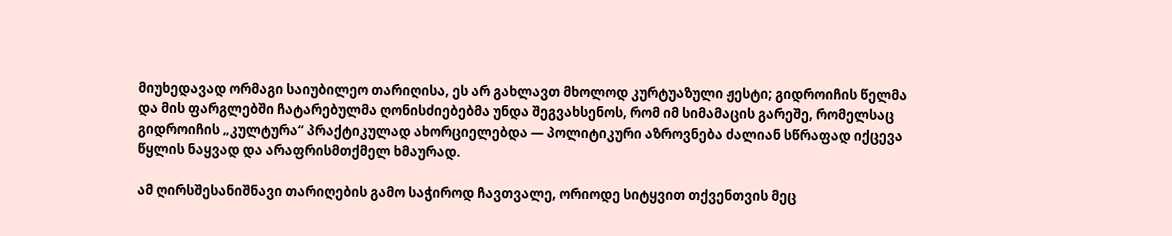მიუხედავად ორმაგი საიუბილეო თარიღისა, ეს არ გახლავთ მხოლოდ კურტუაზული ჟესტი; გიდროიჩის წელმა და მის ფარგლებში ჩატარებულმა ღონისძიებებმა უნდა შეგვახსენოს, რომ იმ სიმამაცის გარეშე, რომელსაც გიდროიჩის „კულტურა“ პრაქტიკულად ახორციელებდა — პოლიტიკური აზროვნება ძალიან სწრაფად იქცევა წყლის ნაყვად და არაფრისმთქმელ ხმაურად.

ამ ღირსშესანიშნავი თარიღების გამო საჭიროდ ჩავთვალე, ორიოდე სიტყვით თქვენთვის მეც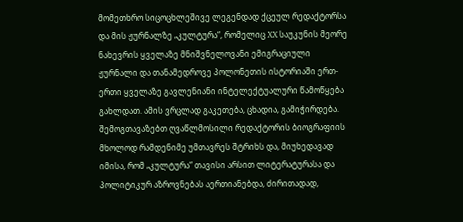მომეთხრო სიცოცხლეშივე ლეგენდად ქცეულ რედაქტორსა და მის ჟურნალზე „კულტურა“, რომელიც XX საუკუნის მეორე ნახევრის ყველაზე მნიშვნელოვანი ემიგრაციული ჟურნალი და თანამედროვე პოლონეთის ისტორიაში ერთ-ერთი ყველაზე გავლენიანი ინტელექტუალური წამოწყება გახლდათ. ამის ვრცლად გაკეთება, ცხადია, გამიჭირდება. შემოგთავაზებთ ღვაწლმოსილი რედაქტორის ბიოგრაფიის მხოლოდ რამდენიმე უმთავრეს შტრიხს და, მიუხედავად იმისა, რომ „კულტურა“ თავისი არსით ლიტერატურასა და პოლიტიკურ აზროვნებას აერთიანებდა, ძირითადად,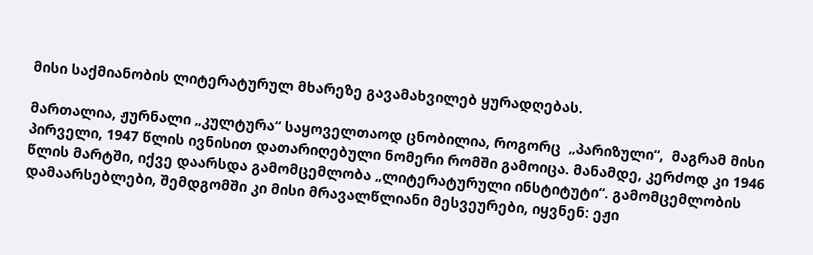მისი საქმიანობის ლიტერატურულ მხარეზე გავამახვილებ ყურადღებას.

მართალია, ჟურნალი „კულტურა“ საყოველთაოდ ცნობილია, როგორც  „პარიზული“,  მაგრამ მისი პირველი, 1947 წლის ივნისით დათარიღებული ნომერი რომში გამოიცა. მანამდე, კერძოდ კი 1946 წლის მარტში, იქვე დაარსდა გამომცემლობა „ლიტერატურული ინსტიტუტი“. გამომცემლობის დამაარსებლები, შემდგომში კი მისი მრავალწლიანი მესვეურები, იყვნენ: ეჟი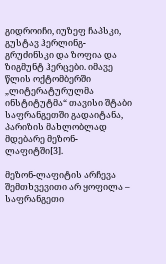გიდროიჩი, იუზეფ ჩაპსკი, გუსტავ ჰერლინგ-გრუძინსკი და ზოფია და ზიგმუნტ ჰერცები. იმავე წლის ოქტომბერში „ლიტერატურულმა ინსტიტუტმა“ თავისი შტაბი საფრანგეთში გადაიტანა, პარიზის მახლობლად მდებარე მეზონ-ლაფიტში[3].

მეზონ-ლაფიტის არჩევა შემთხვევითი არ ყოფილა – საფრანგეთი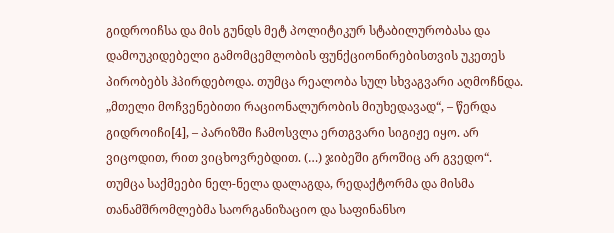გიდროიჩსა და მის გუნდს მეტ პოლიტიკურ სტაბილურობასა და დამოუკიდებელი გამომცემლობის ფუნქციონირებისთვის უკეთეს პირობებს ჰპირდებოდა. თუმცა რეალობა სულ სხვაგვარი აღმოჩნდა. „მთელი მოჩვენებითი რაციონალურობის მიუხედავად“, – წერდა გიდროიჩი[4], – პარიზში ჩამოსვლა ერთგვარი სიგიჟე იყო. არ ვიცოდით, რით ვიცხოვრებდით. (…) ჯიბეში გროშიც არ გვედო“. თუმცა საქმეები ნელ-ნელა დალაგდა, რედაქტორმა და მისმა თანამშრომლებმა საორგანიზაციო და საფინანსო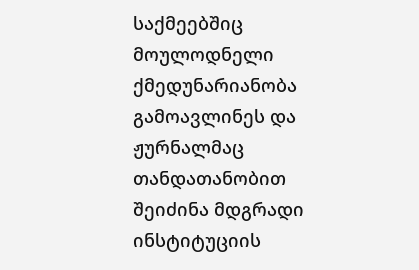საქმეებშიც მოულოდნელი ქმედუნარიანობა გამოავლინეს და ჟურნალმაც თანდათანობით შეიძინა მდგრადი ინსტიტუციის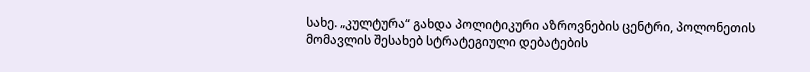სახე. „კულტურა“ გახდა პოლიტიკური აზროვნების ცენტრი, პოლონეთის მომავლის შესახებ სტრატეგიული დებატების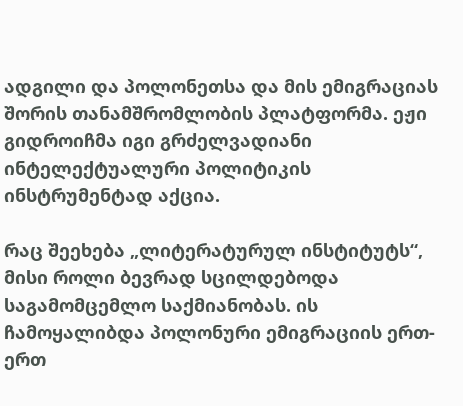ადგილი და პოლონეთსა და მის ემიგრაციას შორის თანამშრომლობის პლატფორმა. ეჟი გიდროიჩმა იგი გრძელვადიანი ინტელექტუალური პოლიტიკის ინსტრუმენტად აქცია.

რაც შეეხება „ლიტერატურულ ინსტიტუტს“, მისი როლი ბევრად სცილდებოდა საგამომცემლო საქმიანობას. ის ჩამოყალიბდა პოლონური ემიგრაციის ერთ-ერთ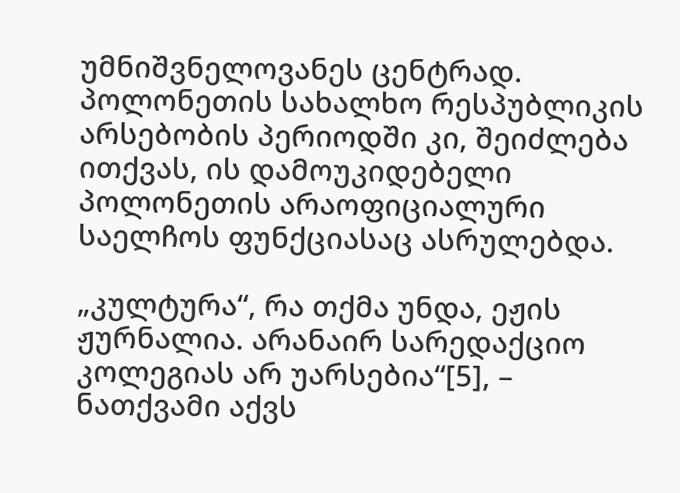უმნიშვნელოვანეს ცენტრად. პოლონეთის სახალხო რესპუბლიკის არსებობის პერიოდში კი, შეიძლება ითქვას, ის დამოუკიდებელი პოლონეთის არაოფიციალური საელჩოს ფუნქციასაც ასრულებდა.

„კულტურა“, რა თქმა უნდა, ეჟის ჟურნალია. არანაირ სარედაქციო კოლეგიას არ უარსებია“[5], – ნათქვამი აქვს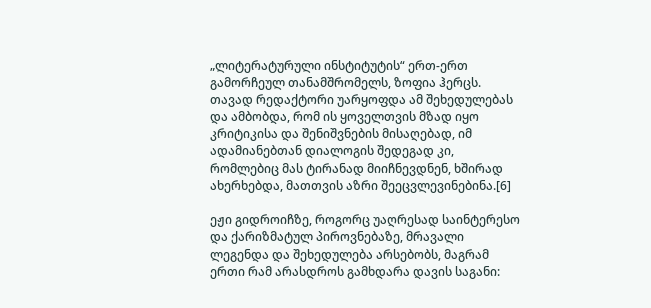„ლიტერატურული ინსტიტუტის“ ერთ-ერთ გამორჩეულ თანამშრომელს, ზოფია ჰერცს. თავად რედაქტორი უარყოფდა ამ შეხედულებას და ამბობდა, რომ ის ყოველთვის მზად იყო კრიტიკისა და შენიშვნების მისაღებად, იმ ადამიანებთან დიალოგის შედეგად კი, რომლებიც მას ტირანად მიიჩნევდნენ, ხშირად ახერხებდა, მათთვის აზრი შეეცვლევინებინა.[6]

ეჟი გიდროიჩზე, როგორც უაღრესად საინტერესო და ქარიზმატულ პიროვნებაზე, მრავალი ლეგენდა და შეხედულება არსებობს, მაგრამ ერთი რამ არასდროს გამხდარა დავის საგანი: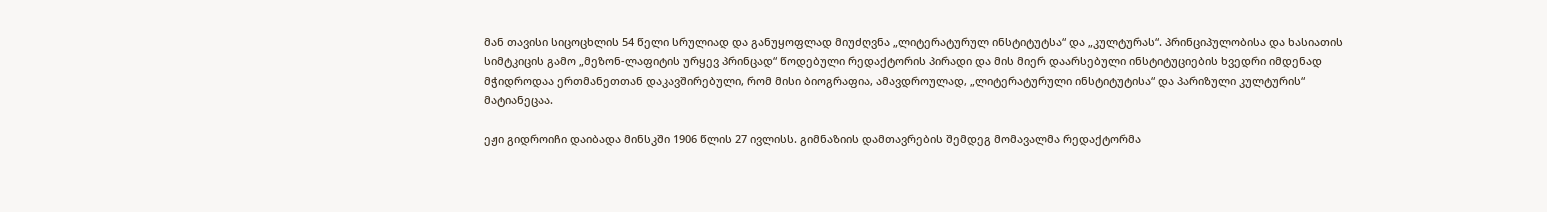მან თავისი სიცოცხლის 54 წელი სრულიად და განუყოფლად მიუძღვნა „ლიტერატურულ ინსტიტუტსა“ და „კულტურას“. პრინციპულობისა და ხასიათის სიმტკიცის გამო „მეზონ-ლაფიტის ურყევ პრინცად“ წოდებული რედაქტორის პირადი და მის მიერ დაარსებული ინსტიტუციების ხვედრი იმდენად მჭიდროდაა ერთმანეთთან დაკავშირებული, რომ მისი ბიოგრაფია, ამავდროულად, „ლიტერატურული ინსტიტუტისა“ და პარიზული კულტურის“ მატიანეცაა.

ეჟი გიდროიჩი დაიბადა მინსკში 1906 წლის 27 ივლისს. გიმნაზიის დამთავრების შემდეგ მომავალმა რედაქტორმა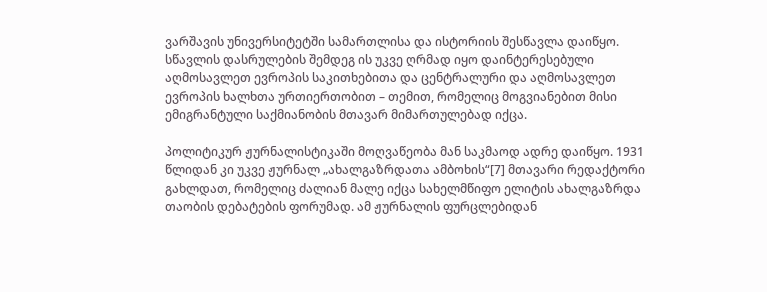ვარშავის უნივერსიტეტში სამართლისა და ისტორიის შესწავლა დაიწყო. სწავლის დასრულების შემდეგ ის უკვე ღრმად იყო დაინტერესებული აღმოსავლეთ ევროპის საკითხებითა და ცენტრალური და აღმოსავლეთ ევროპის ხალხთა ურთიერთობით – თემით, რომელიც მოგვიანებით მისი ემიგრანტული საქმიანობის მთავარ მიმართულებად იქცა.

პოლიტიკურ ჟურნალისტიკაში მოღვაწეობა მან საკმაოდ ადრე დაიწყო. 1931 წლიდან კი უკვე ჟურნალ „ახალგაზრდათა ამბოხის“[7] მთავარი რედაქტორი გახლდათ, რომელიც ძალიან მალე იქცა სახელმწიფო ელიტის ახალგაზრდა თაობის დებატების ფორუმად. ამ ჟურნალის ფურცლებიდან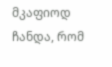მკაფიოდ ჩანდა, რომ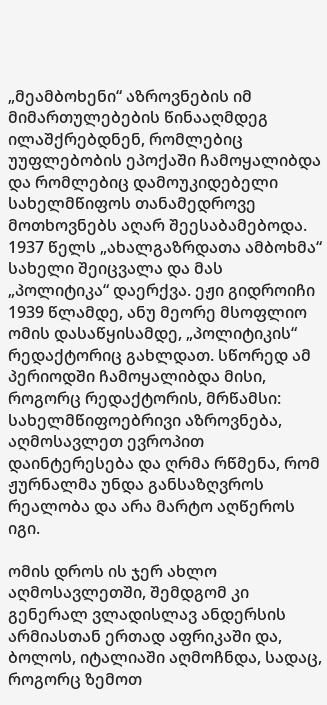„მეამბოხენი“ აზროვნების იმ მიმართულებების წინააღმდეგ ილაშქრებდნენ, რომლებიც უუფლებობის ეპოქაში ჩამოყალიბდა და რომლებიც დამოუკიდებელი სახელმწიფოს თანამედროვე მოთხოვნებს აღარ შეესაბამებოდა. 1937 წელს „ახალგაზრდათა ამბოხმა“ სახელი შეიცვალა და მას „პოლიტიკა“ დაერქვა. ეჟი გიდროიჩი 1939 წლამდე, ანუ მეორე მსოფლიო ომის დასაწყისამდე, „პოლიტიკის“ რედაქტორიც გახლდათ. სწორედ ამ პერიოდში ჩამოყალიბდა მისი, როგორც რედაქტორის, მრწამსი: სახელმწიფოებრივი აზროვნება, აღმოსავლეთ ევროპით დაინტერესება და ღრმა რწმენა, რომ ჟურნალმა უნდა განსაზღვროს რეალობა და არა მარტო აღწეროს იგი.

ომის დროს ის ჯერ ახლო აღმოსავლეთში, შემდგომ კი გენერალ ვლადისლავ ანდერსის არმიასთან ერთად აფრიკაში და, ბოლოს, იტალიაში აღმოჩნდა, სადაც, როგორც ზემოთ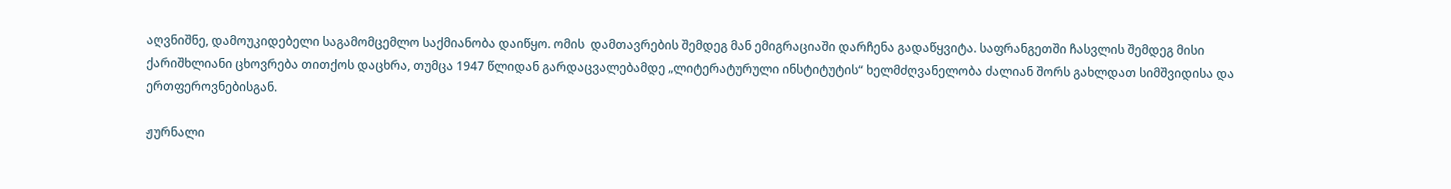აღვნიშნე, დამოუკიდებელი საგამომცემლო საქმიანობა დაიწყო. ომის  დამთავრების შემდეგ მან ემიგრაციაში დარჩენა გადაწყვიტა. საფრანგეთში ჩასვლის შემდეგ მისი ქარიშხლიანი ცხოვრება თითქოს დაცხრა, თუმცა 1947 წლიდან გარდაცვალებამდე „ლიტერატურული ინსტიტუტის“ ხელმძღვანელობა ძალიან შორს გახლდათ სიმშვიდისა და ერთფეროვნებისგან.

ჟურნალი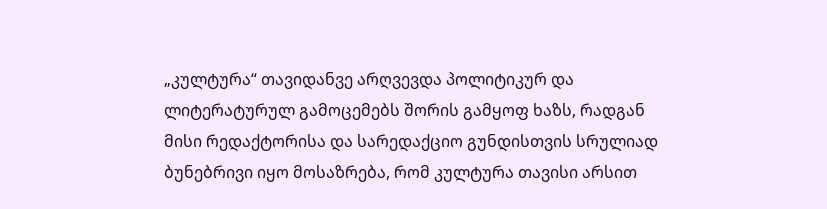„კულტურა“ თავიდანვე არღვევდა პოლიტიკურ და ლიტერატურულ გამოცემებს შორის გამყოფ ხაზს, რადგან მისი რედაქტორისა და სარედაქციო გუნდისთვის სრულიად ბუნებრივი იყო მოსაზრება, რომ კულტურა თავისი არსით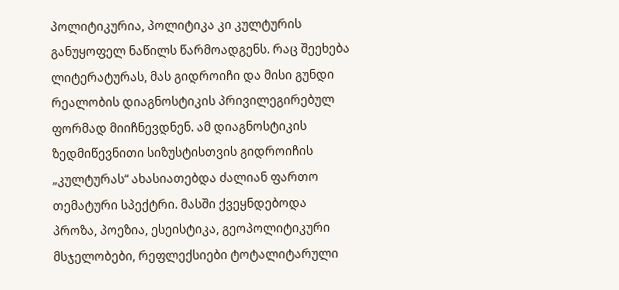პოლიტიკურია, პოლიტიკა კი კულტურის განუყოფელ ნაწილს წარმოადგენს. რაც შეეხება ლიტერატურას, მას გიდროიჩი და მისი გუნდი რეალობის დიაგნოსტიკის პრივილეგირებულ ფორმად მიიჩნევდნენ. ამ დიაგნოსტიკის ზედმიწევნითი სიზუსტისთვის გიდროიჩის „კულტურას“ ახასიათებდა ძალიან ფართო თემატური სპექტრი. მასში ქვეყნდებოდა პროზა, პოეზია, ესეისტიკა, გეოპოლიტიკური მსჯელობები, რეფლექსიები ტოტალიტარული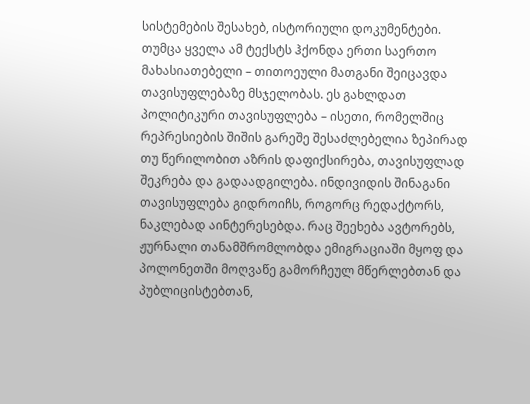სისტემების შესახებ, ისტორიული დოკუმენტები. თუმცა ყველა ამ ტექსტს ჰქონდა ერთი საერთო მახასიათებელი – თითოეული მათგანი შეიცავდა თავისუფლებაზე მსჯელობას. ეს გახლდათ პოლიტიკური თავისუფლება – ისეთი, რომელშიც რეპრესიების შიშის გარეშე შესაძლებელია ზეპირად თუ წერილობით აზრის დაფიქსირება, თავისუფლად შეკრება და გადაადგილება. ინდივიდის შინაგანი თავისუფლება გიდროიჩს, როგორც რედაქტორს, ნაკლებად აინტერესებდა. რაც შეეხება ავტორებს, ჟურნალი თანამშრომლობდა ემიგრაციაში მყოფ და პოლონეთში მოღვაწე გამორჩეულ მწერლებთან და პუბლიცისტებთან,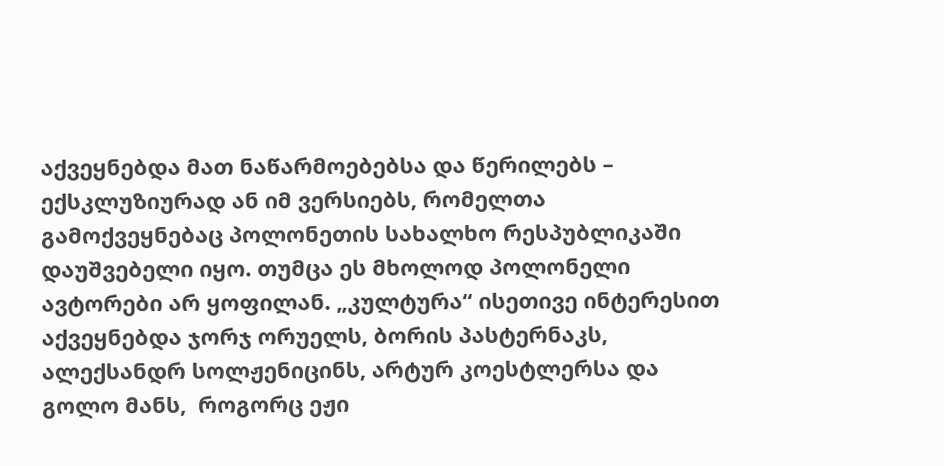აქვეყნებდა მათ ნაწარმოებებსა და წერილებს – ექსკლუზიურად ან იმ ვერსიებს, რომელთა გამოქვეყნებაც პოლონეთის სახალხო რესპუბლიკაში დაუშვებელი იყო. თუმცა ეს მხოლოდ პოლონელი ავტორები არ ყოფილან. „კულტურა“ ისეთივე ინტერესით აქვეყნებდა ჯორჯ ორუელს, ბორის პასტერნაკს, ალექსანდრ სოლჟენიცინს, არტურ კოესტლერსა და გოლო მანს,  როგორც ეჟი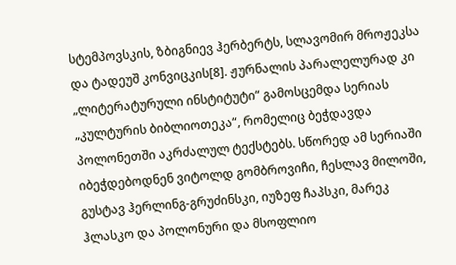სტემპოვსკის, ზბიგნიევ ჰერბერტს, სლავომირ მროჟეკსა და ტადეუშ კონვიცკის[8]. ჟურნალის პარალელურად კი „ლიტერატურული ინსტიტუტი“ გამოსცემდა სერიას „კულტურის ბიბლიოთეკა“, რომელიც ბეჭდავდა პოლონეთში აკრძალულ ტექსტებს. სწორედ ამ სერიაში იბეჭდებოდნენ ვიტოლდ გომბროვიჩი, ჩესლავ მილოში, გუსტავ ჰერლინგ-გრუძინსკი, იუზეფ ჩაპსკი, მარეკ ჰლასკო და პოლონური და მსოფლიო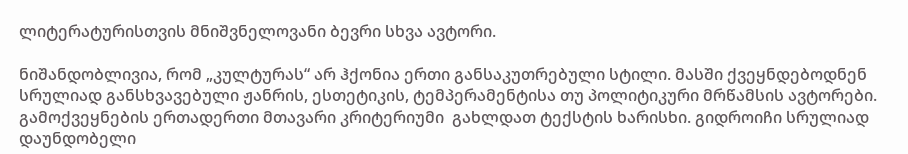ლიტერატურისთვის მნიშვნელოვანი ბევრი სხვა ავტორი.

ნიშანდობლივია, რომ „კულტურას“ არ ჰქონია ერთი განსაკუთრებული სტილი. მასში ქვეყნდებოდნენ სრულიად განსხვავებული ჟანრის, ესთეტიკის, ტემპერამენტისა თუ პოლიტიკური მრწამსის ავტორები. გამოქვეყნების ერთადერთი მთავარი კრიტერიუმი  გახლდათ ტექსტის ხარისხი. გიდროიჩი სრულიად დაუნდობელი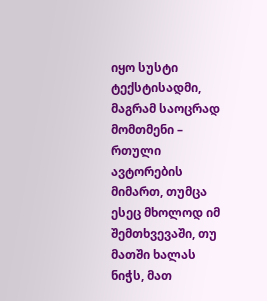იყო სუსტი ტექსტისადმი, მაგრამ საოცრად მომთმენი – რთული ავტორების მიმართ, თუმცა ესეც მხოლოდ იმ შემთხვევაში, თუ მათში ხალას ნიჭს, მათ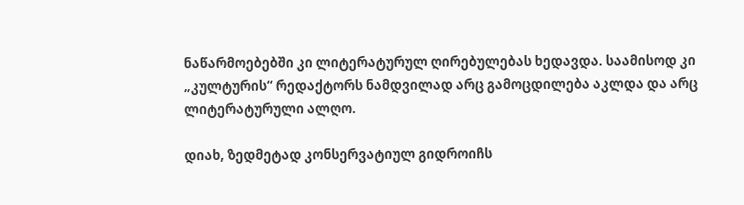ნაწარმოებებში კი ლიტერატურულ ღირებულებას ხედავდა. საამისოდ კი „კულტურის“ რედაქტორს ნამდვილად არც გამოცდილება აკლდა და არც ლიტერატურული ალღო.

დიახ, ზედმეტად კონსერვატიულ გიდროიჩს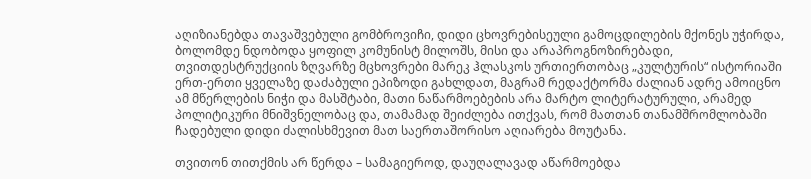აღიზიანებდა თავაშვებული გომბროვიჩი, დიდი ცხოვრებისეული გამოცდილების მქონეს უჭირდა, ბოლომდე ნდობოდა ყოფილ კომუნისტ მილოშს, მისი და არაპროგნოზირებადი, თვითდესტრუქციის ზღვარზე მცხოვრები მარეკ ჰლასკოს ურთიერთობაც „კულტურის“ ისტორიაში ერთ-ერთი ყველაზე დაძაბული ეპიზოდი გახლდათ, მაგრამ რედაქტორმა ძალიან ადრე ამოიცნო ამ მწერლების ნიჭი და მასშტაბი, მათი ნაწარმოებების არა მარტო ლიტერატურული, არამედ პოლიტიკური მნიშვნელობაც და, თამამად შეიძლება ითქვას, რომ მათთან თანამშრომლობაში ჩადებული დიდი ძალისხმევით მათ საერთაშორისო აღიარება მოუტანა.

თვითონ თითქმის არ წერდა – სამაგიეროდ, დაუღალავად აწარმოებდა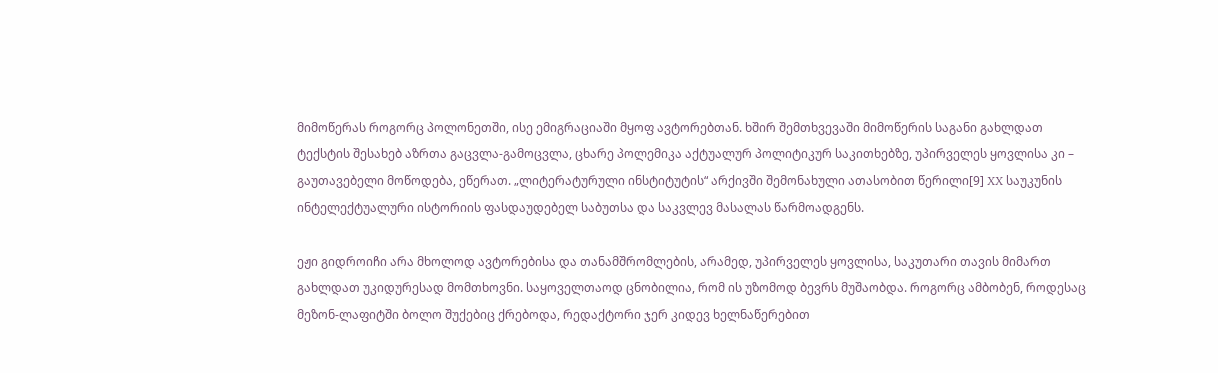მიმოწერას როგორც პოლონეთში, ისე ემიგრაციაში მყოფ ავტორებთან. ხშირ შემთხვევაში მიმოწერის საგანი გახლდათ ტექსტის შესახებ აზრთა გაცვლა-გამოცვლა, ცხარე პოლემიკა აქტუალურ პოლიტიკურ საკითხებზე, უპირველეს ყოვლისა კი – გაუთავებელი მოწოდება, ეწერათ. „ლიტერატურული ინსტიტუტის“ არქივში შემონახული ათასობით წერილი[9] XX საუკუნის ინტელექტუალური ისტორიის ფასდაუდებელ საბუთსა და საკვლევ მასალას წარმოადგენს.

ეჟი გიდროიჩი არა მხოლოდ ავტორებისა და თანამშრომლების, არამედ, უპირველეს ყოვლისა, საკუთარი თავის მიმართ გახლდათ უკიდურესად მომთხოვნი. საყოველთაოდ ცნობილია, რომ ის უზომოდ ბევრს მუშაობდა. როგორც ამბობენ, როდესაც მეზონ-ლაფიტში ბოლო შუქებიც ქრებოდა, რედაქტორი ჯერ კიდევ ხელნაწერებით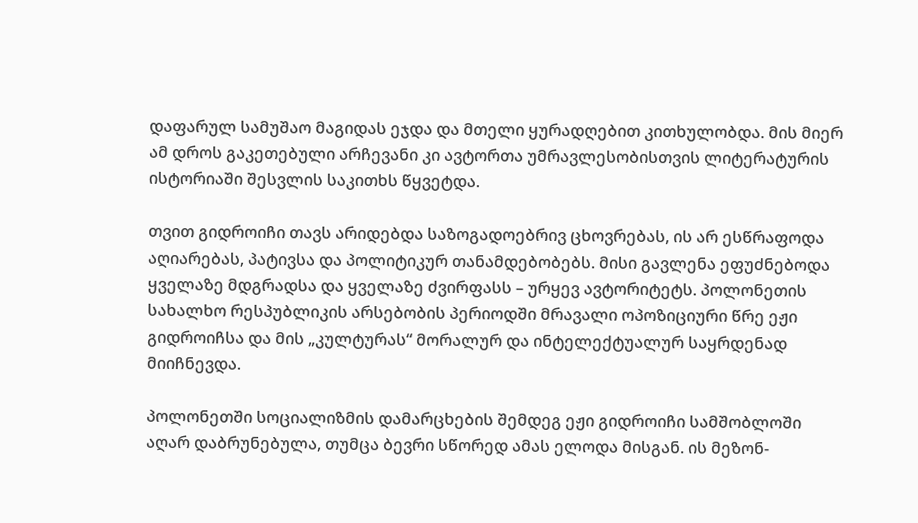დაფარულ სამუშაო მაგიდას ეჯდა და მთელი ყურადღებით კითხულობდა. მის მიერ ამ დროს გაკეთებული არჩევანი კი ავტორთა უმრავლესობისთვის ლიტერატურის ისტორიაში შესვლის საკითხს წყვეტდა.

თვით გიდროიჩი თავს არიდებდა საზოგადოებრივ ცხოვრებას, ის არ ესწრაფოდა აღიარებას, პატივსა და პოლიტიკურ თანამდებობებს. მისი გავლენა ეფუძნებოდა ყველაზე მდგრადსა და ყველაზე ძვირფასს – ურყევ ავტორიტეტს. პოლონეთის სახალხო რესპუბლიკის არსებობის პერიოდში მრავალი ოპოზიციური წრე ეჟი გიდროიჩსა და მის „კულტურას“ მორალურ და ინტელექტუალურ საყრდენად მიიჩნევდა.

პოლონეთში სოციალიზმის დამარცხების შემდეგ ეჟი გიდროიჩი სამშობლოში აღარ დაბრუნებულა, თუმცა ბევრი სწორედ ამას ელოდა მისგან. ის მეზონ-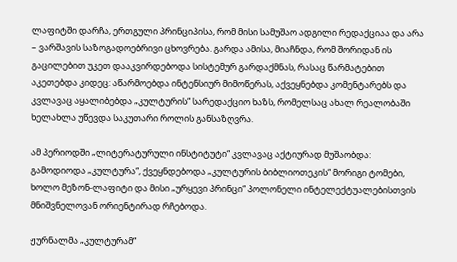ლაფიტში დარჩა, ერთგული პრინციპისა, რომ მისი სამუშაო ადგილი რედაქციაა და არა – ვარშავის საზოგადოებრივი ცხოვრება. გარდა ამისა, მიაჩნდა, რომ შორიდან ის გაცილებით უკეთ დააკვირდებოდა სისტემურ გარდაქმნას, რასაც წარმატებით აკეთებდა კიდეც: აწარმოებდა ინტენსიურ მიმოწერას, აქვეყნებდა კომენტარებს და კვლავაც აყალიბებდა „კულტურის“ სარედაქციო ხაზს, რომელსაც ახალ რეალობაში ხელახლა უწევდა საკუთარი როლის განსაზღვრა.

ამ პერიოდში „ლიტერატურული ინსტიტუტი“ კვლავაც აქტიურად მუშაობდა: გამოდიოდა „კულტურა“, ქვეყნდებოდა „კულტურის ბიბლიოთეკის“ მორიგი ტომები, ხოლო მეზონ-ლაფიტი და მისი „ურყევი პრინცი“ პოლონელი ინტელექტუალებისთვის მნიშვნელოვან ორიენტირად რჩებოდა.

ჟურნალმა „კულტურამ“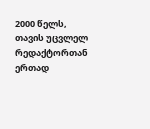2000 წელს, თავის უცვლელ რედაქტორთან ერთად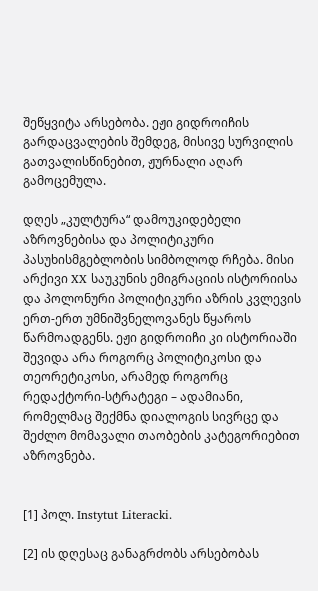შეწყვიტა არსებობა. ეჟი გიდროიჩის გარდაცვალების შემდეგ, მისივე სურვილის გათვალისწინებით, ჟურნალი აღარ გამოცემულა.

დღეს „კულტურა“ დამოუკიდებელი აზროვნებისა და პოლიტიკური პასუხისმგებლობის სიმბოლოდ რჩება. მისი არქივი XX საუკუნის ემიგრაციის ისტორიისა და პოლონური პოლიტიკური აზრის კვლევის ერთ-ერთ უმნიშვნელოვანეს წყაროს წარმოადგენს. ეჟი გიდროიჩი კი ისტორიაში შევიდა არა როგორც პოლიტიკოსი და თეორეტიკოსი, არამედ როგორც რედაქტორი-სტრატეგი – ადამიანი, რომელმაც შექმნა დიალოგის სივრცე და შეძლო მომავალი თაობების კატეგორიებით აზროვნება.


[1] პოლ. Instytut Literacki.

[2] ის დღესაც განაგრძობს არსებობას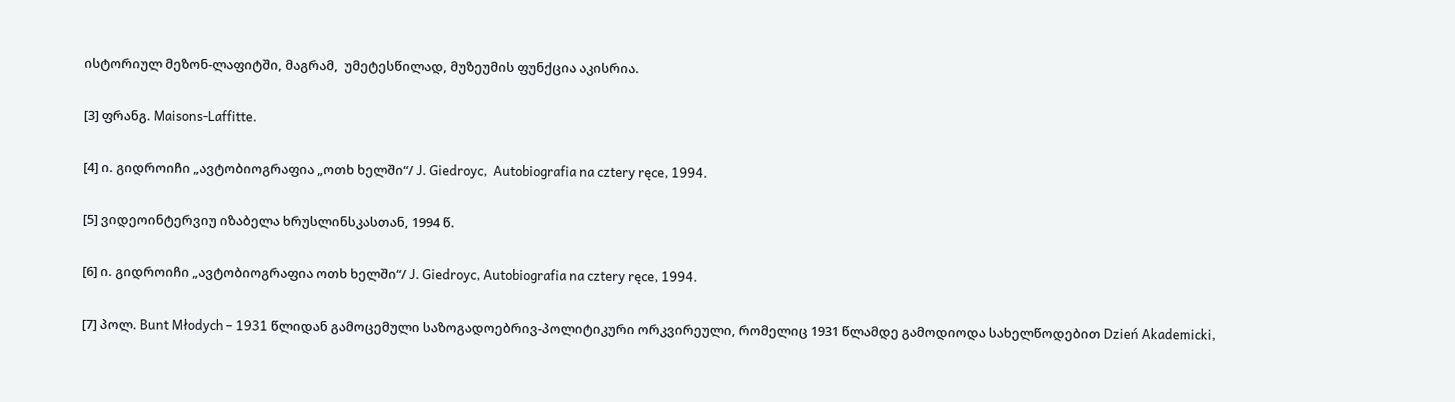ისტორიულ მეზონ-ლაფიტში, მაგრამ,  უმეტესწილად, მუზეუმის ფუნქცია აკისრია.

[3] ფრანგ. Maisons-Laffitte.

[4] ი. გიდროიჩი „ავტობიოგრაფია „ოთხ ხელში“/ J. Giedroyc,  Autobiografia na cztery ręce, 1994.

[5] ვიდეოინტერვიუ იზაბელა ხრუსლინსკასთან, 1994 წ.

[6] ი. გიდროიჩი „ავტობიოგრაფია ოთხ ხელში“/ J. Giedroyc, Autobiografia na cztery ręce, 1994.

[7] პოლ. Bunt Młodych – 1931 წლიდან გამოცემული საზოგადოებრივ-პოლიტიკური ორკვირეული, რომელიც 1931 წლამდე გამოდიოდა სახელწოდებით Dzień Akademicki,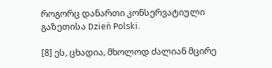როგორც დანართი კონსერვატიული გაზეთისა Dzień Polski.

[8] ეს, ცხადია, მხოლოდ ძალიან მცირე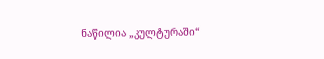ნაწილია „კულტურაში“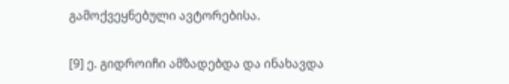გამოქვეყნებული ავტორებისა.

[9] ე. გიდროიჩი ამზადებდა და ინახავდა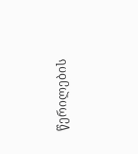წერილების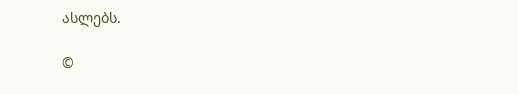ასლებს.

©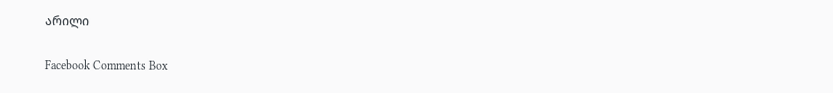არილი

Facebook Comments Box